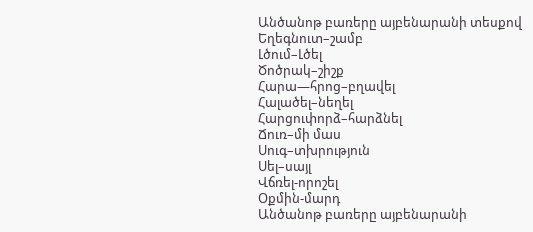Անծանոթ բառերը այբենարանի տեսքով
Եղեգնուտ–շամբ
Լծում–Լծել
Ծոծրակ–շիշք
Հարա—հրոց–բղավել
Հալածել–նեղել
Հարցուփորձ–հարձնել
Ճուռ–մի մաս
Սուգ–տխրություն
Սել–սայլ
Վճռել-որոշել
Օքմին-մարդ
Անծանոթ բառերը այբենարանի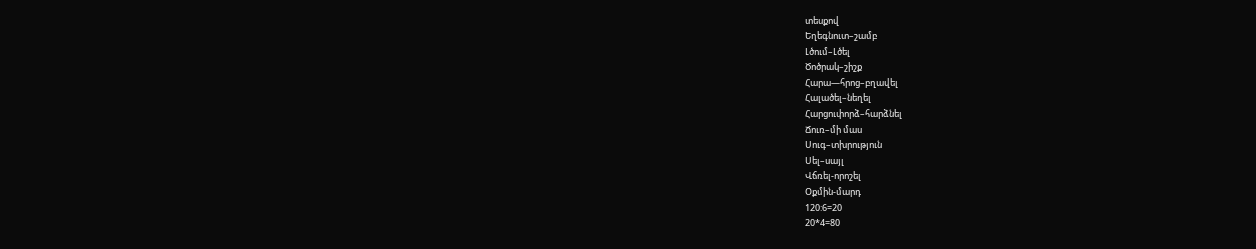տեսքով
Եղեգնուտ–շամբ
Լծում–Լծել
Ծոծրակ–շիշք
Հարա—հրոց–բղավել
Հալածել–նեղել
Հարցուփորձ–հարձնել
Ճուռ–մի մաս
Սուգ–տխրություն
Սել–սայլ
Վճռել-որոշել
Օքմին-մարդ
120:6=20
20*4=80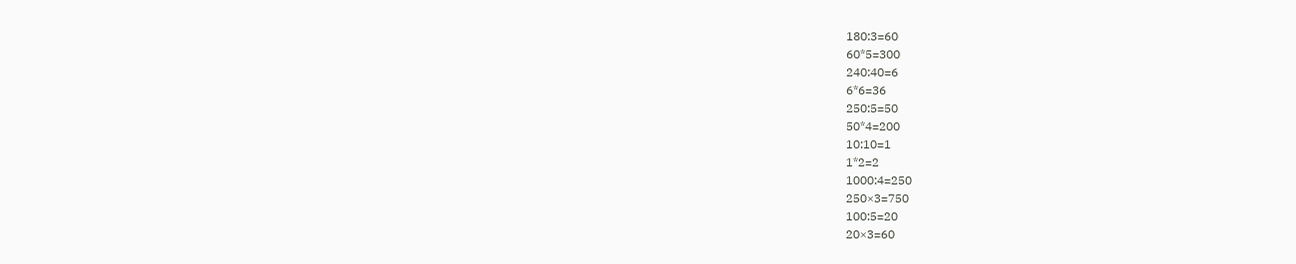180:3=60
60*5=300
240:40=6
6*6=36
250:5=50
50*4=200
10:10=1
1*2=2
1000:4=250
250×3=750
100:5=20
20×3=60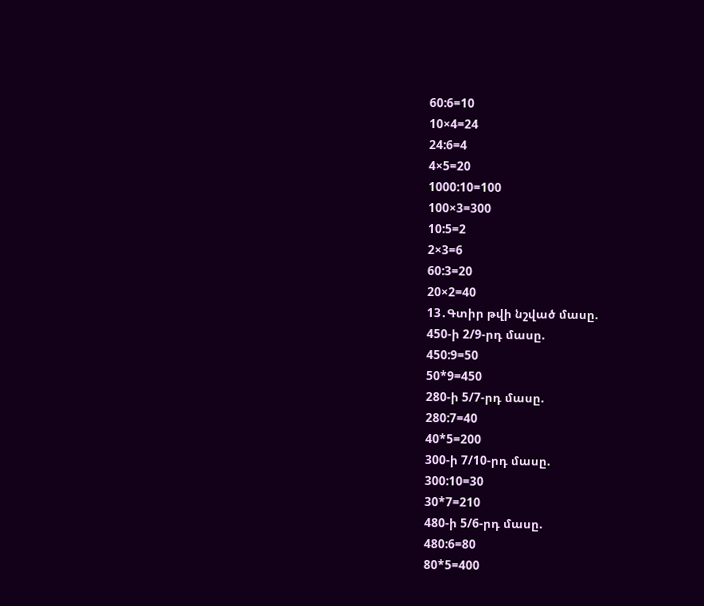60:6=10
10×4=24
24:6=4
4×5=20
1000:10=100
100×3=300
10:5=2
2×3=6
60:3=20
20×2=40
13․Գտիր թվի նշված մասը.
450-ի 2/9-րդ մասը.
450:9=50
50*9=450
280-ի 5/7-րդ մասը.
280:7=40
40*5=200
300-ի 7/10-րդ մասը.
300:10=30
30*7=210
480-ի 5/6-րդ մասը.
480:6=80
80*5=400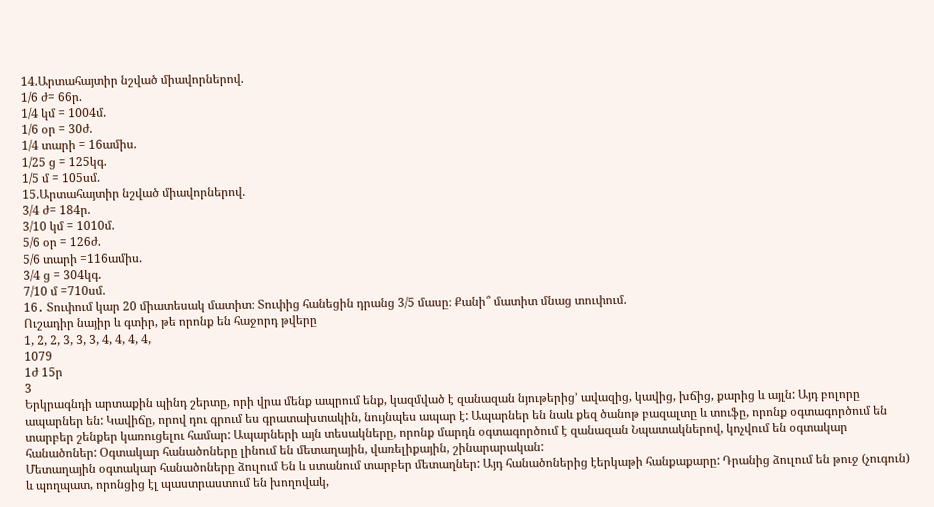14.Արտահայտիր նշված միավորներով.
1/6 ժ= 66ր.
1/4 կմ = 1004մ.
1/6 օր = 30ժ.
1/4 տարի = 16ամիս.
1/25 ց = 125կգ.
1/5 մ = 105սմ.
15.Արտահայտիր նշված միավորներով.
3/4 ժ= 184ր.
3/10 կմ = 1010մ.
5/6 օր = 126ժ.
5/6 տարի =116ամիս.
3/4 ց = 304կգ.
7/10 մ =710սմ.
16․ Տուփում կար 20 միատեսակ մատիտ։ Տուփից հանեցին դրանց 3/5 մասը։ Քանի՞ մատիտ մնաց տուփում.
Ուշադիր նայիր և գտիր, թե որոնք են հաջորդ թվերը
1, 2, 2, 3, 3, 3, 4, 4, 4, 4,
1079
1ժ 15ր
3
Երկրագնդի արտաքին պինդ շերտը, որի վրա մենք ապրում ենք, կազմված է զանազան նյութերից’ ավազից, կավից, խճից, քարից և այլն: Այդ բոլորը ապարներ են: Կավիճը, որով դու գրում ես գրատախտակին, նույնպես ապար է: Ապարներ են նաև քեզ ծանոթ բազալտը և տուֆը, որոնք օգտագործում են տարբեր շենքեր կառուցելու համար: Ապարների այն տեսակները, որոնք մարդն օգտագործում է զանազան Նպատակներով, կոչվում են օգտակար հանածոներ: Օգտակար հանածոները լինում են մետաղային, վառելիքային, շինարարական:
Մետաղային օգտակար հանածոները ձուլում Են և ստանում տարբեր մետաղներ: Այդ հանածոներից էերկաթի հանքաքարը: Դրանից ձուլում են թուջ (չուգուն) և պողպատ, որոնցից էլ պաստրաստում են խողովակ,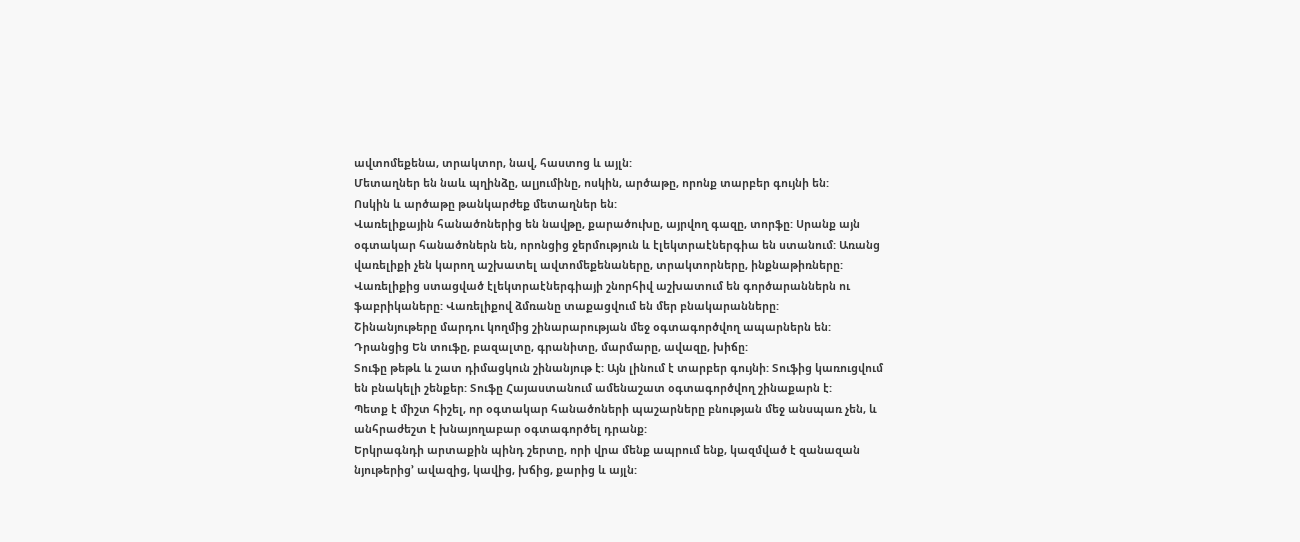ավտոմեքենա, տրակտոր, նավ, հաստոց և այլն:
Մետաղներ են նաև պղինձը, ալյումինը, ոսկին, արծաթը, որոնք տարբեր գույնի են:
Ոսկին և արծաթը թանկարժեք մետաղներ են:
Վառելիքային հանածոներից են նավթը, քարածուխը, այրվող գազը, տորֆը: Սրանք այն օգտակար հանածոներն են, որոնցից ջերմություն և էլեկտրաէներգիա են ստանում: Առանց վառելիքի չեն կարող աշխատել ավտոմեքենաները, տրակտորները, ինքնաթիռները: Վառելիքից ստացված էլեկտրաէներգիայի շնորհիվ աշխատում են գործարաններն ու ֆաբրիկաները: Վառելիքով ձմռանը տաքացվում են մեր բնակարանները:
Շինանյութերը մարդու կողմից շինարարության մեջ օգտագործվող ապարներն են: Դրանցից Են տուֆը, բազալտը, գրանիտը, մարմարը, ավազը, խիճը:
Տուֆը թեթև և շատ դիմացկուն շինանյութ է: Այն լինում է տարբեր գույնի: Տուֆից կառուցվում են բնակելի շենքեր: Տուֆը Հայաստանում ամենաշատ օգտագործվող շինաքարն է:
Պետք է միշտ հիշել, որ օգտակար հանածոների պաշարները բնության մեջ անսպառ չեն, և անհրաժեշտ է խնայողաբար օգտագործել դրանք:
Երկրագնդի արտաքին պինդ շերտը, որի վրա մենք ապրում ենք, կազմված է զանազան նյութերից’ ավազից, կավից, խճից, քարից և այլն: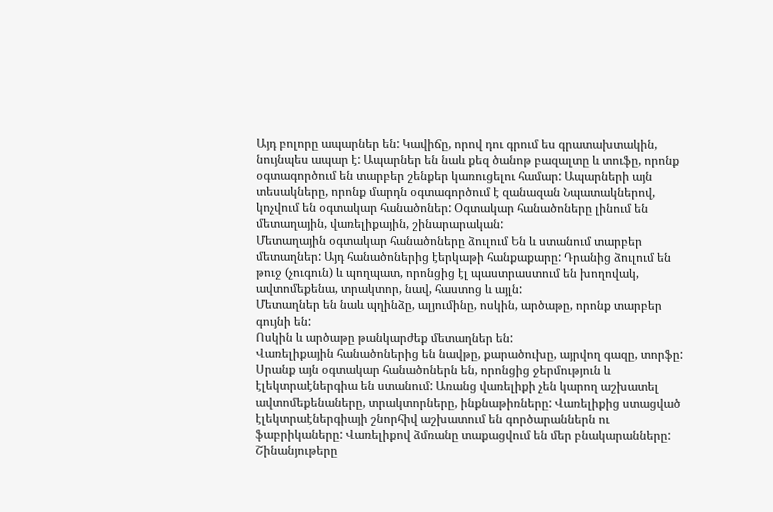Այդ բոլորը ապարներ են: Կավիճը, որով դու գրում ես գրատախտակին, նույնպես ապար է: Ապարներ են նաև քեզ ծանոթ բազալտը և տուֆը, որոնք օգտագործում են տարբեր շենքեր կառուցելու համար: Ապարների այն տեսակները, որոնք մարդն օգտագործում է զանազան Նպատակներով, կոչվում են օգտակար հանածոներ: Օգտակար հանածոները լինում են մետաղային, վառելիքային, շինարարական:
Մետաղային օգտակար հանածոները ձուլում Են և ստանում տարբեր մետաղներ: Այդ հանածոներից էերկաթի հանքաքարը: Դրանից ձուլում են թուջ (չուգուն) և պողպատ, որոնցից էլ պաստրաստում են խողովակ, ավտոմեքենա, տրակտոր, նավ, հաստոց և այլն:
Մետաղներ են նաև պղինձը, ալյումինը, ոսկին, արծաթը, որոնք տարբեր գույնի են:
Ոսկին և արծաթը թանկարժեք մետաղներ են:
Վառելիքային հանածոներից են նավթը, քարածուխը, այրվող գազը, տորֆը: Սրանք այն օգտակար հանածոներն են, որոնցից ջերմություն և էլեկտրաէներգիա են ստանում: Առանց վառելիքի չեն կարող աշխատել ավտոմեքենաները, տրակտորները, ինքնաթիռները: Վառելիքից ստացված էլեկտրաէներգիայի շնորհիվ աշխատում են գործարաններն ու ֆաբրիկաները: Վառելիքով ձմռանը տաքացվում են մեր բնակարանները:
Շինանյութերը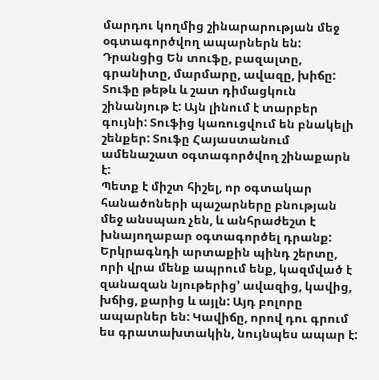մարդու կողմից շինարարության մեջ օգտագործվող ապարներն են: Դրանցից Են տուֆը, բազալտը, գրանիտը, մարմարը, ավազը, խիճը:
Տուֆը թեթև և շատ դիմացկուն շինանյութ է: Այն լինում է տարբեր գույնի: Տուֆից կառուցվում են բնակելի շենքեր: Տուֆը Հայաստանում ամենաշատ օգտագործվող շինաքարն է:
Պետք է միշտ հիշել, որ օգտակար հանածոների պաշարները բնության մեջ անսպառ չեն, և անհրաժեշտ է խնայողաբար օգտագործել դրանք:
Երկրագնդի արտաքին պինդ շերտը, որի վրա մենք ապրում ենք, կազմված է զանազան նյութերից’ ավազից, կավից, խճից, քարից և այլն: Այդ բոլորը ապարներ են: Կավիճը, որով դու գրում ես գրատախտակին, նույնպես ապար է: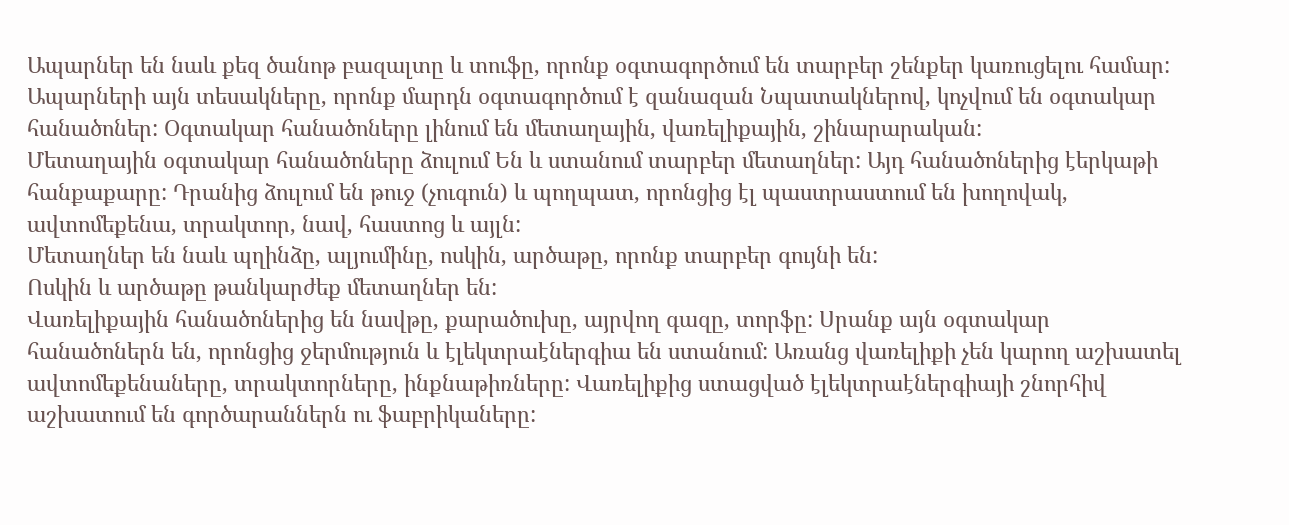Ապարներ են նաև քեզ ծանոթ բազալտը և տուֆը, որոնք օգտագործում են տարբեր շենքեր կառուցելու համար: Ապարների այն տեսակները, որոնք մարդն օգտագործում է զանազան Նպատակներով, կոչվում են օգտակար հանածոներ: Օգտակար հանածոները լինում են մետաղային, վառելիքային, շինարարական:
Մետաղային օգտակար հանածոները ձուլում Են և ստանում տարբեր մետաղներ: Այդ հանածոներից էերկաթի հանքաքարը: Դրանից ձուլում են թուջ (չուգուն) և պողպատ, որոնցից էլ պաստրաստում են խողովակ, ավտոմեքենա, տրակտոր, նավ, հաստոց և այլն:
Մետաղներ են նաև պղինձը, ալյումինը, ոսկին, արծաթը, որոնք տարբեր գույնի են:
Ոսկին և արծաթը թանկարժեք մետաղներ են:
Վառելիքային հանածոներից են նավթը, քարածուխը, այրվող գազը, տորֆը: Սրանք այն օգտակար հանածոներն են, որոնցից ջերմություն և էլեկտրաէներգիա են ստանում: Առանց վառելիքի չեն կարող աշխատել ավտոմեքենաները, տրակտորները, ինքնաթիռները: Վառելիքից ստացված էլեկտրաէներգիայի շնորհիվ աշխատում են գործարաններն ու ֆաբրիկաները: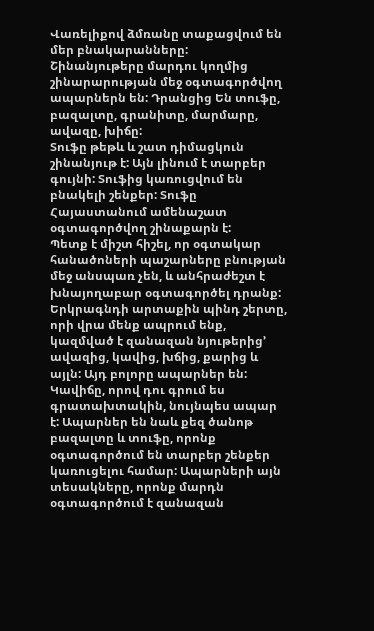Վառելիքով ձմռանը տաքացվում են մեր բնակարանները:
Շինանյութերը մարդու կողմից շինարարության մեջ օգտագործվող ապարներն են: Դրանցից Են տուֆը, բազալտը, գրանիտը, մարմարը, ավազը, խիճը:
Տուֆը թեթև և շատ դիմացկուն շինանյութ է: Այն լինում է տարբեր գույնի: Տուֆից կառուցվում են բնակելի շենքեր: Տուֆը Հայաստանում ամենաշատ օգտագործվող շինաքարն է:
Պետք է միշտ հիշել, որ օգտակար հանածոների պաշարները բնության մեջ անսպառ չեն, և անհրաժեշտ է խնայողաբար օգտագործել դրանք:
Երկրագնդի արտաքին պինդ շերտը, որի վրա մենք ապրում ենք, կազմված է զանազան նյութերից’ ավազից, կավից, խճից, քարից և այլն: Այդ բոլորը ապարներ են: Կավիճը, որով դու գրում ես գրատախտակին, նույնպես ապար է: Ապարներ են նաև քեզ ծանոթ բազալտը և տուֆը, որոնք օգտագործում են տարբեր շենքեր կառուցելու համար: Ապարների այն տեսակները, որոնք մարդն օգտագործում է զանազան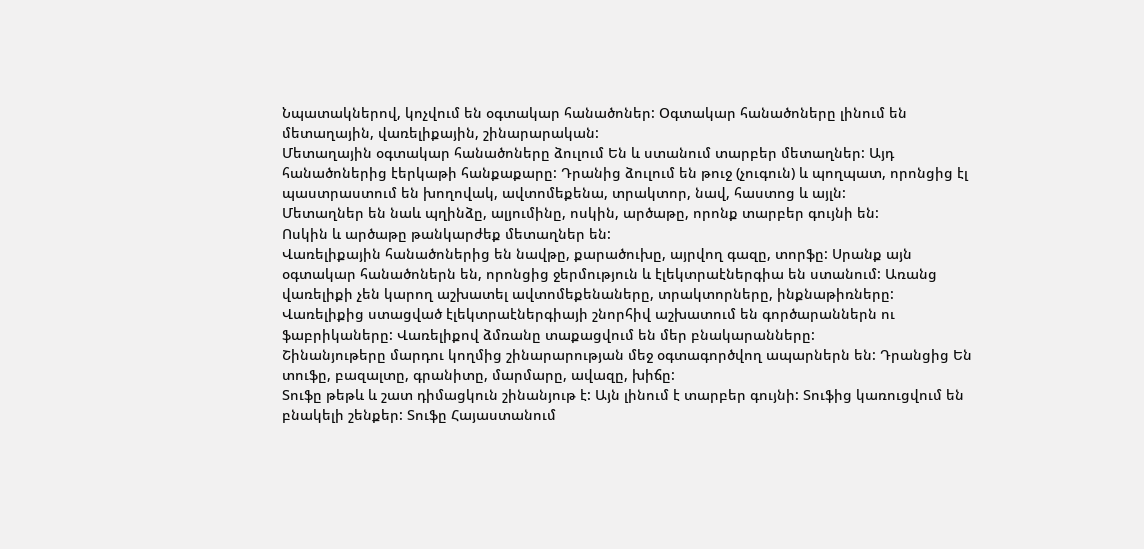Նպատակներով, կոչվում են օգտակար հանածոներ: Օգտակար հանածոները լինում են մետաղային, վառելիքային, շինարարական:
Մետաղային օգտակար հանածոները ձուլում Են և ստանում տարբեր մետաղներ: Այդ հանածոներից էերկաթի հանքաքարը: Դրանից ձուլում են թուջ (չուգուն) և պողպատ, որոնցից էլ պաստրաստում են խողովակ, ավտոմեքենա, տրակտոր, նավ, հաստոց և այլն:
Մետաղներ են նաև պղինձը, ալյումինը, ոսկին, արծաթը, որոնք տարբեր գույնի են:
Ոսկին և արծաթը թանկարժեք մետաղներ են:
Վառելիքային հանածոներից են նավթը, քարածուխը, այրվող գազը, տորֆը: Սրանք այն օգտակար հանածոներն են, որոնցից ջերմություն և էլեկտրաէներգիա են ստանում: Առանց վառելիքի չեն կարող աշխատել ավտոմեքենաները, տրակտորները, ինքնաթիռները: Վառելիքից ստացված էլեկտրաէներգիայի շնորհիվ աշխատում են գործարաններն ու ֆաբրիկաները: Վառելիքով ձմռանը տաքացվում են մեր բնակարանները:
Շինանյութերը մարդու կողմից շինարարության մեջ օգտագործվող ապարներն են: Դրանցից Են տուֆը, բազալտը, գրանիտը, մարմարը, ավազը, խիճը:
Տուֆը թեթև և շատ դիմացկուն շինանյութ է: Այն լինում է տարբեր գույնի: Տուֆից կառուցվում են բնակելի շենքեր: Տուֆը Հայաստանում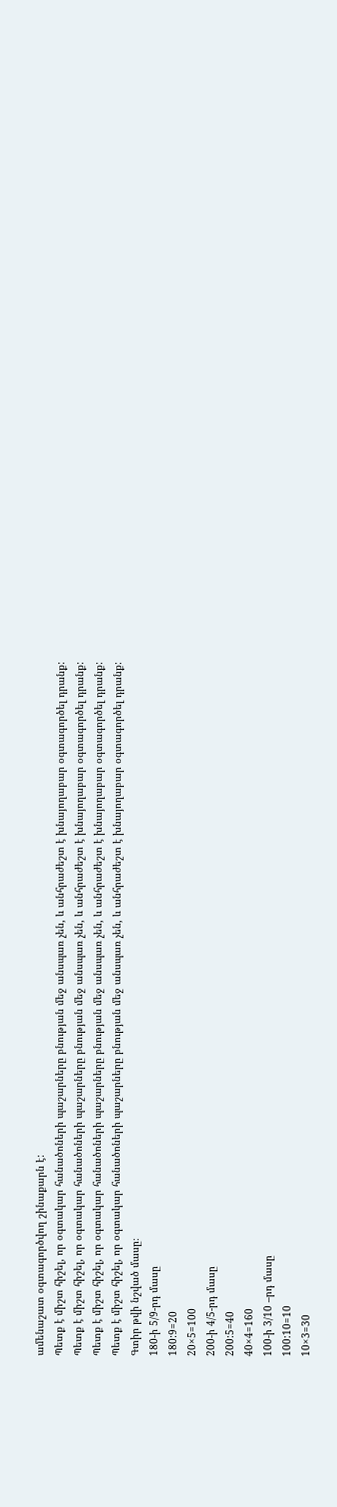ամենաշատ օգտագործվող շինաքարն է:
Պետք է միշտ հիշել, որ օգտակար հանածոների պաշարները բնության մեջ անսպառ չեն, և անհրաժեշտ է խնայողաբար օգտագործել դրանք:
Պետք է միշտ հիշել, որ օգտակար հանածոների պաշարները բնության մեջ անսպառ չեն, և անհրաժեշտ է խնայողաբար օգտագործել դրանք:
Պետք է միշտ հիշել, որ օգտակար հանածոների պաշարները բնության մեջ անսպառ չեն, և անհրաժեշտ է խնայողաբար օգտագործել դրանք:
Պետք է միշտ հիշել, որ օգտակար հանածոների պաշարները բնության մեջ անսպառ չեն, և անհրաժեշտ է խնայողաբար օգտագործել դրանք:
Գտիր թվի նշված մասը։
180-ի 5/9-րդ մասը
180:9=20
20×5=100
200-ի 4/5-րդ մասը
200:5=40
40×4=160
100-ի 3/10 –րդ մասը
100:10=10
10×3=30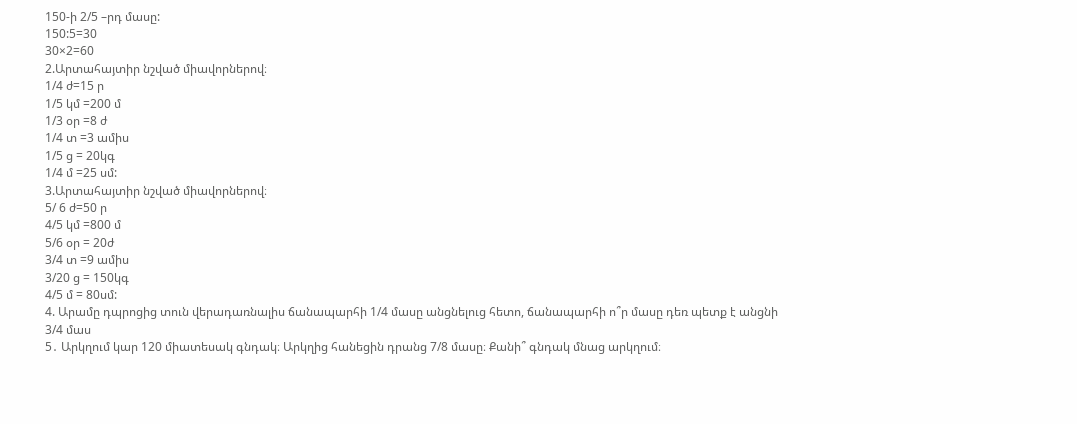150-ի 2/5 –րդ մասը:
150:5=30
30×2=60
2.Արտահայտիր նշված միավորներով։
1/4 ժ=15 ր
1/5 կմ =200 մ
1/3 օր =8 ժ
1/4 տ =3 ամիս
1/5 ց = 20կգ
1/4 մ =25 սմ:
3.Արտահայտիր նշված միավորներով։
5/ 6 ժ=50 ր
4/5 կմ =800 մ
5/6 օր = 20ժ
3/4 տ =9 ամիս
3/20 ց = 150կգ
4/5 մ = 80սմ:
4. Արամը դպրոցից տուն վերադառնալիս ճանապարհի 1/4 մասը անցնելուց հետո, ճանապարհի ո՞ր մասը դեռ պետք է անցնի
3/4 մաս
5․ Արկղում կար 120 միատեսակ գնդակ։ Արկղից հանեցին դրանց 7/8 մասը։ Քանի՞ գնդակ մնաց արկղում։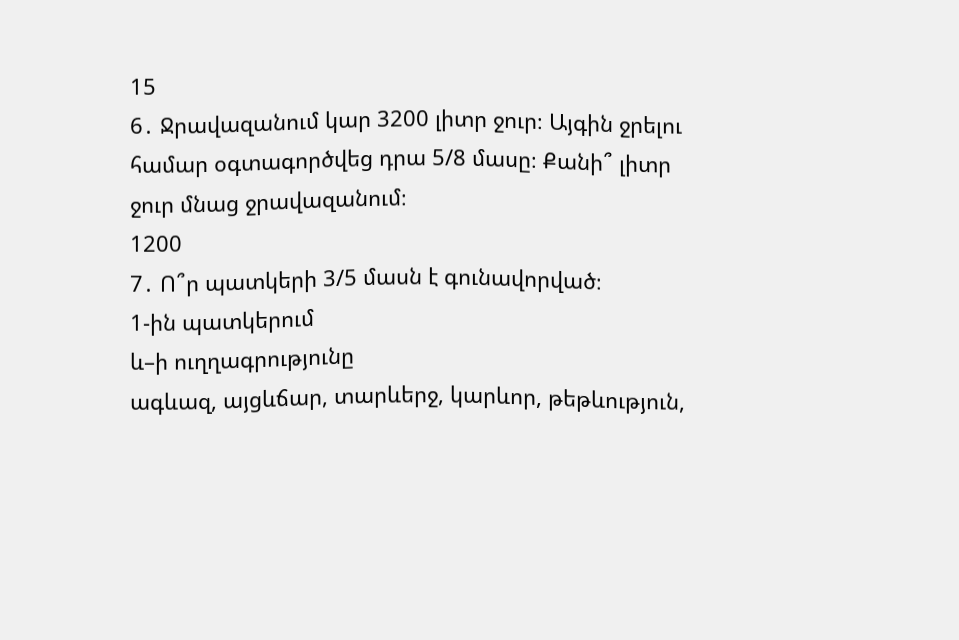15
6․ Ջրավազանում կար 3200 լիտր ջուր։ Այգին ջրելու համար օգտագործվեց դրա 5/8 մասը։ Քանի՞ լիտր ջուր մնաց ջրավազանում։
1200
7․ Ո՞ր պատկերի 3/5 մասն է գունավորված։
1-ին պատկերում
և–ի ուղղագրությունը
ագևազ, այցևճար, տարևերջ, կարևոր, թեթևություն,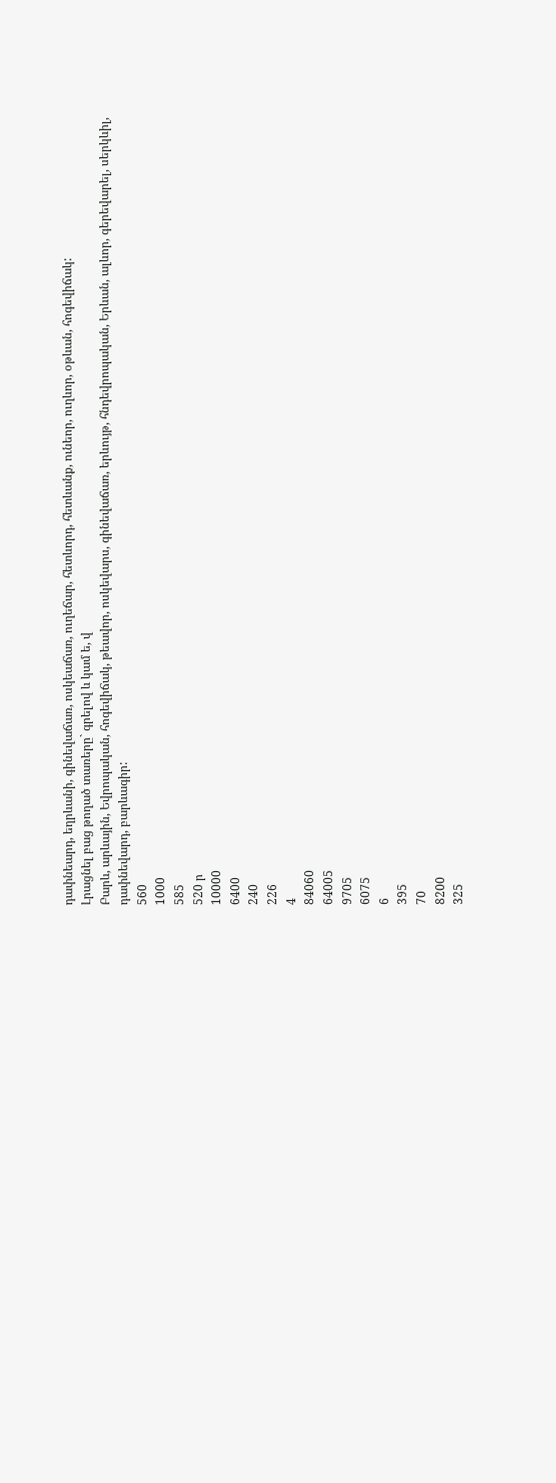դափնեարդ, եղրևանի, գինեվաճառ, ոսկեաճառ, ուղեճար, հետևորդ, հետևանք, ունեոր, ուղևոր, օթևան, հոգեվիճակ:
Լրացնել բաց թողած տառերը` գրելով և կամ ե, վ
Բարև, արևային, Եվրոպական, հոգեվիճակ, թեավոր, ոսկեվարս, գինեվաճառ, երևույթ, հնդեվրոպական, Երևան, ալևոր, գերեվարել, սերկևիլ, դափնեվարդ, բարևագիր:
560
1000
585
520 ր
10000
6400
240
226
4
84060
64005
9705
6075
6
395
70
8200
325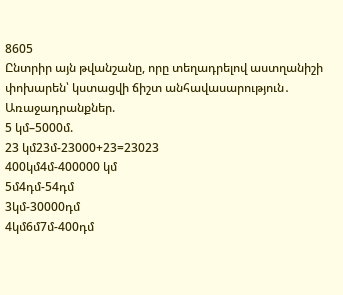8605
Ընտրիր այն թվանշանը, որը տեղադրելով աստղանիշի փոխարեն՝ կստացվի ճիշտ անհավասարություն․
Առաջադրանքներ.
5 կմ–5000մ.
23 կմ23մ-23000+23=23023
400կմ4մ-400000 կմ
5մ4դմ-54դմ
3կմ-30000դմ
4կմ6մ7մ-400դմ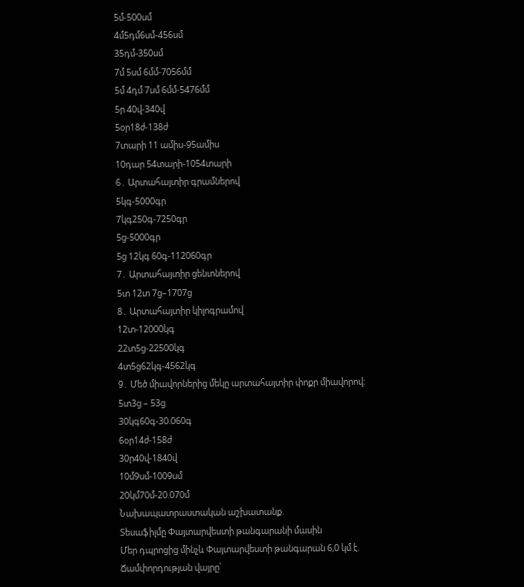5մ-500սմ
4մ5դմ6սմ-456սմ
35դմ-350սմ
7մ 5սմ 6մմ-7056մմ
5մ 4դմ 7սմ 6մմ-5476մմ
5ր 40վ-340վ
5օր18ժ-138ժ
7տարի 11 ամիս-95ամիս
10դար 54տարի-1054տարի
6․ Արտահայտիր գրամներով
5կգ-5000գր
7կգ250գ-7250գր
5ց-5000գր
5ց 12կգ 60գ-112060գր
7․ Արտահայտիր ցենտներով
5տ 12տ 7ց–1707ց
8․ Արտահայտիր կիլոգրամով
12տ-12000կգ
22տ5ց-22500կգ
4տ5ց62կգ-4562կգ
9․ Մեծ միավորներից մեկը արտահայտիր փոքր միավորով:
5տ3ց – 53ց
30կգ60գ-30.060գ
6օր14ժ-158ժ
30ր40վ-1840վ
10մ9սմ-1009սմ
20կմ70մ-20.070մ
Նախապատրաստական աշխատանք.
Տեսաֆիլմը Փայտարվեստի թանգարանի մասին
Մեր դպրոցից մինչև Փայտարվեստի թանգարան 6,0 կմ է.
Ճամփորդության վայրը՝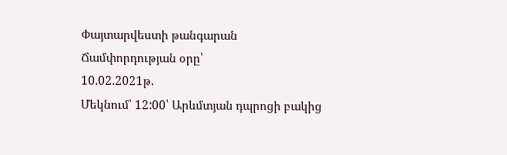Փայտարվեստի թանգարան
Ճամփորդության օրը՝
10.02.2021թ.
Մեկնում՝ 12:00՝ Արևմտյան դպրոցի բակից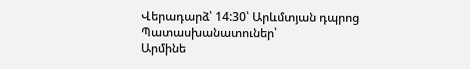Վերադարձ՝ 14:30՝ Արևմտյան դպրոց
Պատասխանատուներ՝
Արմինե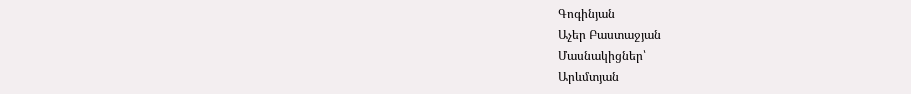Գոգինյան
Աչեր Բաստաջյան
Մասնակիցներ՝
Արևմտյան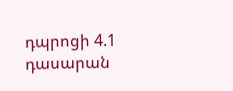դպրոցի 4.1 դասարան